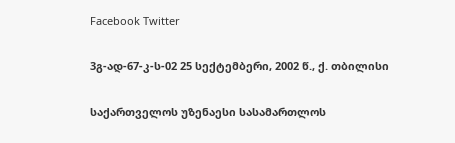Facebook Twitter

3გ-ად-67-კ-ს-02 25 სექტემბერი, 2002 წ., ქ. თბილისი

საქართველოს უზენაესი სასამართლოს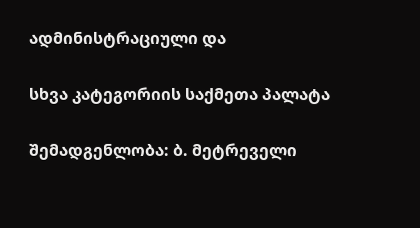ადმინისტრაციული და

სხვა კატეგორიის საქმეთა პალატა

შემადგენლობა: ბ. მეტრეველი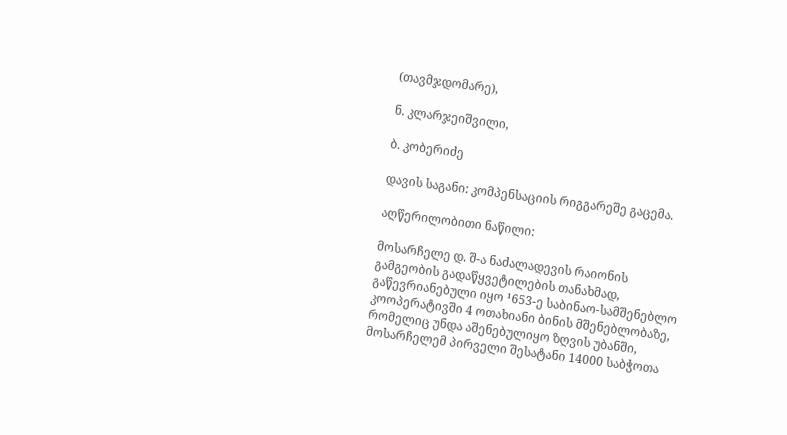(თავმჯდომარე),

ნ. კლარჯეიშვილი,

ბ. კობერიძე

დავის საგანი: კომპენსაციის რიგგარეშე გაცემა.

აღწერილობითი ნაწილი:

მოსარჩელე დ. შ-ა ნაძალადევის რაიონის გამგეობის გადაწყვეტილების თანახმად, გაწევრიანებული იყო ¹653-ე საბინაო-სამშენებლო კოოპერატივში 4 ოთახიანი ბინის მშენებლობაზე, რომელიც უნდა აშენებულიყო ზღვის უბანში, მოსარჩელემ პირველი შესატანი 14000 საბჭოთა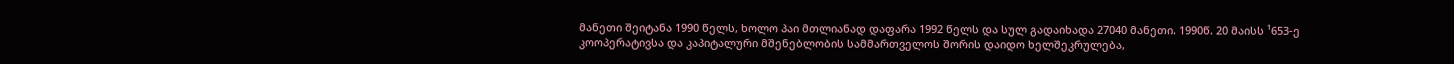მანეთი შეიტანა 1990 წელს, ხოლო პაი მთლიანად დაფარა 1992 წელს და სულ გადაიხადა 27040 მანეთი. 1990წ. 20 მაისს ¹653-ე კოოპერატივსა და კაპიტალური მშენებლობის სამმართველოს შორის დაიდო ხელშეკრულება,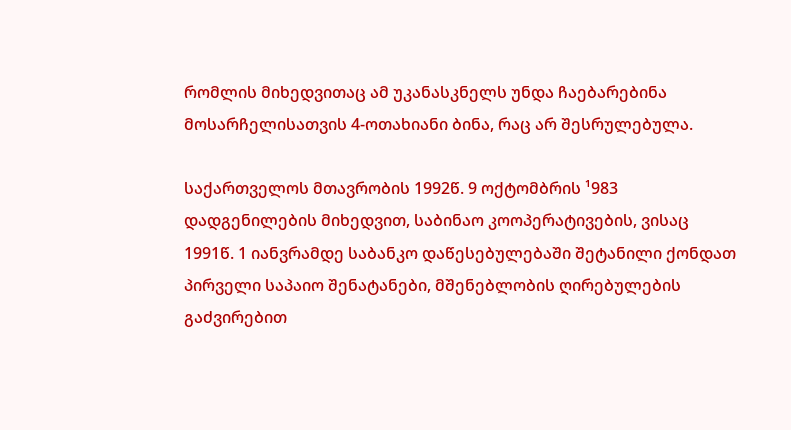რომლის მიხედვითაც ამ უკანასკნელს უნდა ჩაებარებინა მოსარჩელისათვის 4-ოთახიანი ბინა, რაც არ შესრულებულა.

საქართველოს მთავრობის 1992წ. 9 ოქტომბრის ¹983 დადგენილების მიხედვით, საბინაო კოოპერატივების, ვისაც 1991წ. 1 იანვრამდე საბანკო დაწესებულებაში შეტანილი ქონდათ პირველი საპაიო შენატანები, მშენებლობის ღირებულების გაძვირებით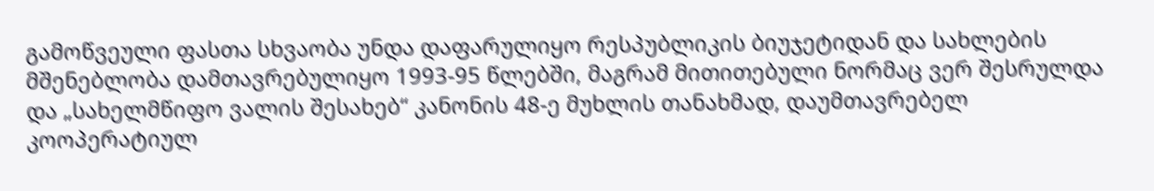გამოწვეული ფასთა სხვაობა უნდა დაფარულიყო რესპუბლიკის ბიუჯეტიდან და სახლების მშენებლობა დამთავრებულიყო 1993-95 წლებში, მაგრამ მითითებული ნორმაც ვერ შესრულდა და „სახელმწიფო ვალის შესახებ“ კანონის 48-ე მუხლის თანახმად, დაუმთავრებელ კოოპერატიულ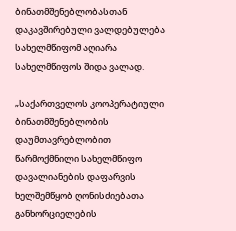ბინათმშენებლობასთან დაკავშირებული ვალდებულება სახელმწიფომ აღიარა სახელმწიფოს შიდა ვალად.

„საქართველოს კოოპერატიული ბინათმშენებლობის დაუმთავრებლობით წარმოქმნილი სახელმწიფო დავალიანების დაფარვის ხელშემწყობ ღონისძიებათა განხორციელების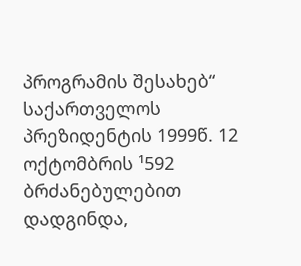პროგრამის შესახებ“ საქართველოს პრეზიდენტის 1999წ. 12 ოქტომბრის ¹592 ბრძანებულებით დადგინდა,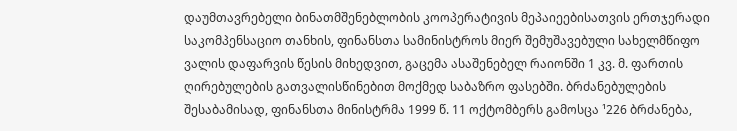დაუმთავრებელი ბინათმშენებლობის კოოპერატივის მეპაიეებისათვის ერთჯერადი საკომპენსაციო თანხის, ფინანსთა სამინისტროს მიერ შემუშავებული სახელმწიფო ვალის დაფარვის წესის მიხედვით, გაცემა ასაშენებელ რაიონში 1 კვ. მ. ფართის ღირებულების გათვალისწინებით მოქმედ საბაზრო ფასებში. ბრძანებულების შესაბამისად, ფინანსთა მინისტრმა 1999 წ. 11 ოქტომბერს გამოსცა ¹226 ბრძანება,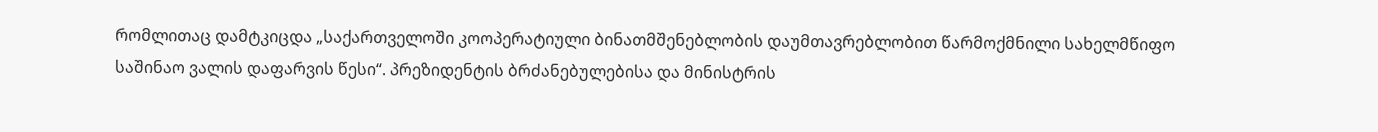რომლითაც დამტკიცდა „საქართველოში კოოპერატიული ბინათმშენებლობის დაუმთავრებლობით წარმოქმნილი სახელმწიფო საშინაო ვალის დაფარვის წესი“. პრეზიდენტის ბრძანებულებისა და მინისტრის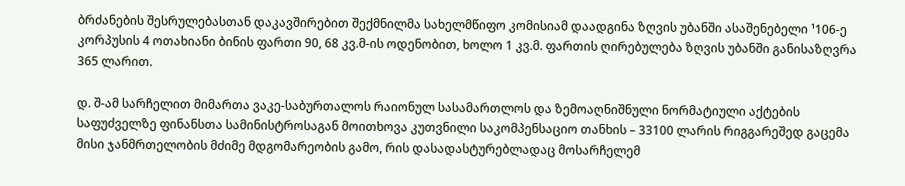ბრძანების შესრულებასთან დაკავშირებით შექმნილმა სახელმწიფო კომისიამ დაადგინა ზღვის უბანში ასაშენებელი ¹106-ე კორპუსის 4 ოთახიანი ბინის ფართი 90, 68 კვ.მ-ის ოდენობით, ხოლო 1 კვ.მ. ფართის ღირებულება ზღვის უბანში განისაზღვრა 365 ლარით.

დ. შ-ამ სარჩელით მიმართა ვაკე-საბურთალოს რაიონულ სასამართლოს და ზემოაღნიშნული ნორმატიული აქტების საფუძველზე ფინანსთა სამინისტროსაგან მოითხოვა კუთვნილი საკომპენსაციო თანხის – 33100 ლარის რიგგარეშედ გაცემა მისი ჯანმრთელობის მძიმე მდგომარეობის გამო, რის დასადასტურებლადაც მოსარჩელემ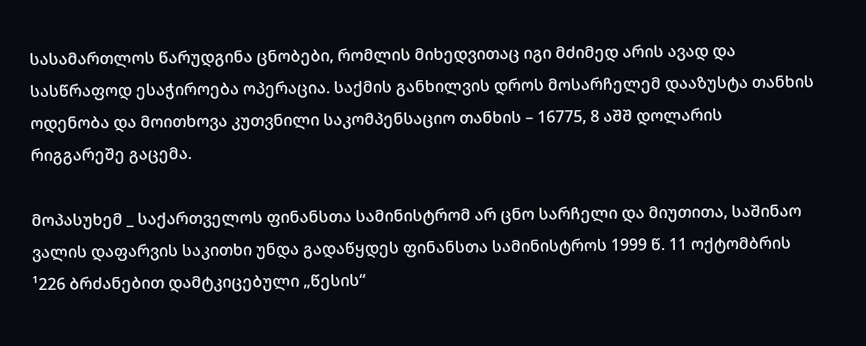სასამართლოს წარუდგინა ცნობები, რომლის მიხედვითაც იგი მძიმედ არის ავად და სასწრაფოდ ესაჭიროება ოპერაცია. საქმის განხილვის დროს მოსარჩელემ დააზუსტა თანხის ოდენობა და მოითხოვა კუთვნილი საკომპენსაციო თანხის – 16775, 8 აშშ დოლარის რიგგარეშე გაცემა.

მოპასუხემ _ საქართველოს ფინანსთა სამინისტრომ არ ცნო სარჩელი და მიუთითა, საშინაო ვალის დაფარვის საკითხი უნდა გადაწყდეს ფინანსთა სამინისტროს 1999 წ. 11 ოქტომბრის ¹226 ბრძანებით დამტკიცებული „წესის“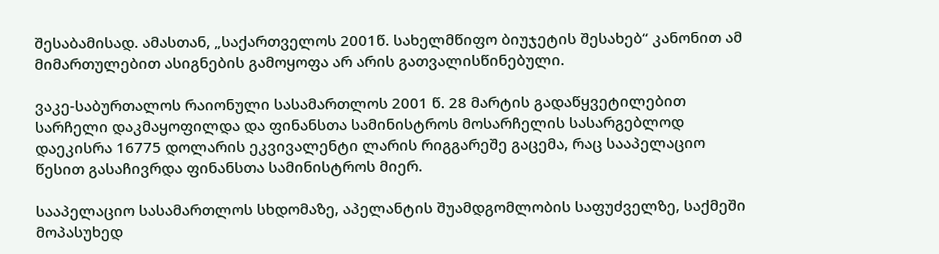შესაბამისად. ამასთან, „საქართველოს 2001წ. სახელმწიფო ბიუჯეტის შესახებ“ კანონით ამ მიმართულებით ასიგნების გამოყოფა არ არის გათვალისწინებული.

ვაკე-საბურთალოს რაიონული სასამართლოს 2001 წ. 28 მარტის გადაწყვეტილებით სარჩელი დაკმაყოფილდა და ფინანსთა სამინისტროს მოსარჩელის სასარგებლოდ დაეკისრა 16775 დოლარის ეკვივალენტი ლარის რიგგარეშე გაცემა, რაც სააპელაციო წესით გასაჩივრდა ფინანსთა სამინისტროს მიერ.

სააპელაციო სასამართლოს სხდომაზე, აპელანტის შუამდგომლობის საფუძველზე, საქმეში მოპასუხედ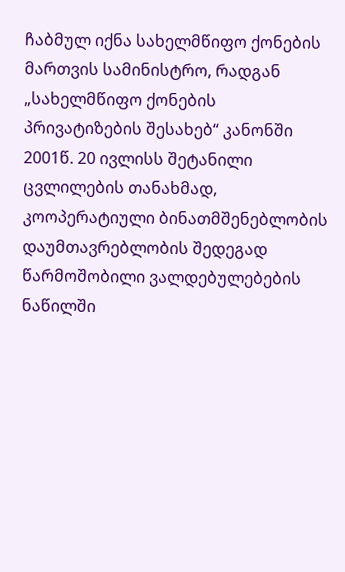ჩაბმულ იქნა სახელმწიფო ქონების მართვის სამინისტრო, რადგან „სახელმწიფო ქონების პრივატიზების შესახებ“ კანონში 2001წ. 20 ივლისს შეტანილი ცვლილების თანახმად, კოოპერატიული ბინათმშენებლობის დაუმთავრებლობის შედეგად წარმოშობილი ვალდებულებების ნაწილში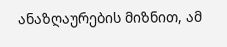ანაზღაურების მიზნით, ამ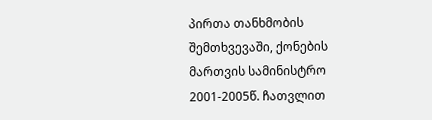პირთა თანხმობის შემთხვევაში, ქონების მართვის სამინისტრო 2001-2005წ. ჩათვლით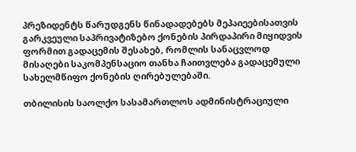პრეზიდენტს წარუდგენს წინადადებებს მეპაიეებისათვის გარკვეული საპრივატიზებო ქონების პირდაპირი მიყიდვის ფორმით გადაცემის შესახებ, რომლის სანაცვლოდ მისაღები საკომპენსაციო თანხა ჩაითვლება გადაცემული სახელმწიფო ქონების ღირებულებაში.

თბილისის საოლქო სასამართლოს ადმინისტრაციული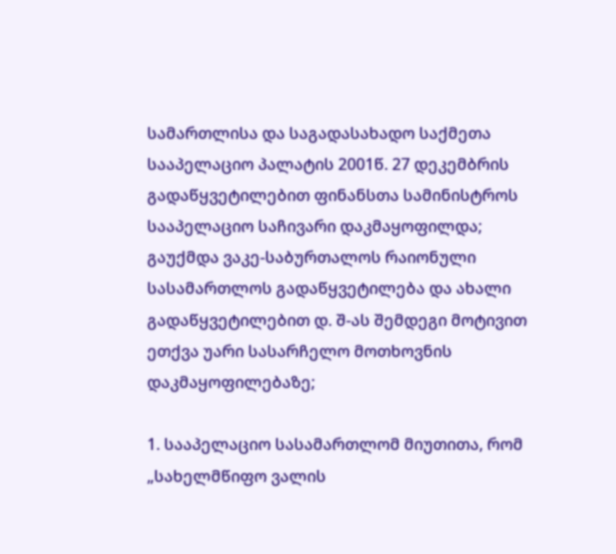სამართლისა და საგადასახადო საქმეთა სააპელაციო პალატის 2001წ. 27 დეკემბრის გადაწყვეტილებით ფინანსთა სამინისტროს სააპელაციო საჩივარი დაკმაყოფილდა; გაუქმდა ვაკე-საბურთალოს რაიონული სასამართლოს გადაწყვეტილება და ახალი გადაწყვეტილებით დ. შ-ას შემდეგი მოტივით ეთქვა უარი სასარჩელო მოთხოვნის დაკმაყოფილებაზე;

1. სააპელაციო სასამართლომ მიუთითა, რომ „სახელმწიფო ვალის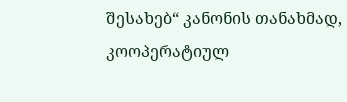შესახებ“ კანონის თანახმად, კოოპერატიულ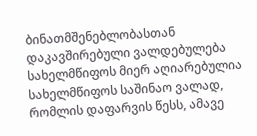ბინათმშენებლობასთან დაკავშირებული ვალდებულება სახელმწიფოს მიერ აღიარებულია სახელმწიფოს საშინაო ვალად, რომლის დაფარვის წესს, ამავე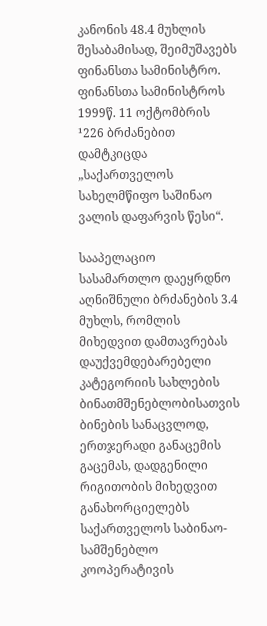კანონის 48.4 მუხლის შესაბამისად, შეიმუშავებს ფინანსთა სამინისტრო. ფინანსთა სამინისტროს 1999წ. 11 ოქტომბრის ¹226 ბრძანებით დამტკიცდა „საქართველოს სახელმწიფო საშინაო ვალის დაფარვის წესი“.

სააპელაციო სასამართლო დაეყრდნო აღნიშნული ბრძანების 3.4 მუხლს, რომლის მიხედვით დამთავრებას დაუქვემდებარებელი კატეგორიის სახლების ბინათმშენებლობისათვის ბინების სანაცვლოდ, ერთჯერადი განაცემის გაცემას, დადგენილი რიგითობის მიხედვით განახორციელებს საქართველოს საბინაო-სამშენებლო კოოპერატივის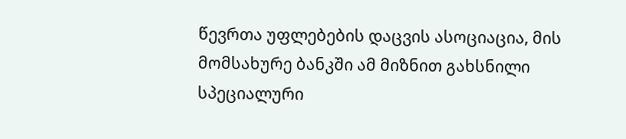წევრთა უფლებების დაცვის ასოციაცია, მის მომსახურე ბანკში ამ მიზნით გახსნილი სპეციალური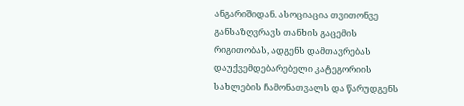ანგარიშიდან. ასოციაცია თვითონვე განსაზღვრავს თანხის გაცემის რიგითობას, ადგენს დამთავრებას დაუქვემდებარებელი კატეგორიის სახლების ჩამონათვალს და წარუდგენს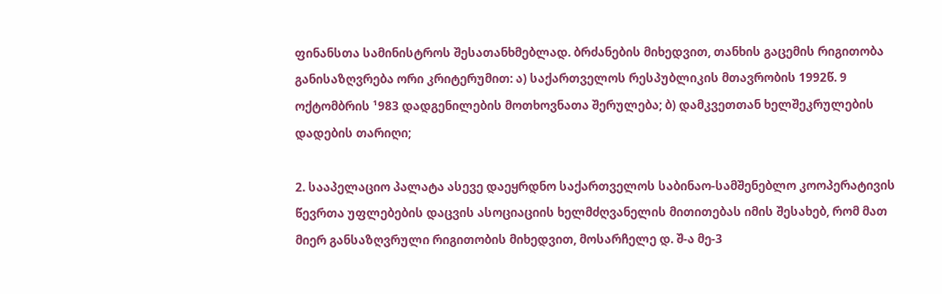ფინანსთა სამინისტროს შესათანხმებლად. ბრძანების მიხედვით, თანხის გაცემის რიგითობა განისაზღვრება ორი კრიტერუმით: ა) საქართველოს რესპუბლიკის მთავრობის 1992წ. 9 ოქტომბრის ¹983 დადგენილების მოთხოვნათა შერულება; ბ) დამკვეთთან ხელშეკრულების დადების თარიღი;

2. სააპელაციო პალატა ასევე დაეყრდნო საქართველოს საბინაო-სამშენებლო კოოპერატივის წევრთა უფლებების დაცვის ასოციაციის ხელმძღვანელის მითითებას იმის შესახებ, რომ მათ მიერ განსაზღვრული რიგითობის მიხედვით, მოსარჩელე დ. შ-ა მე-3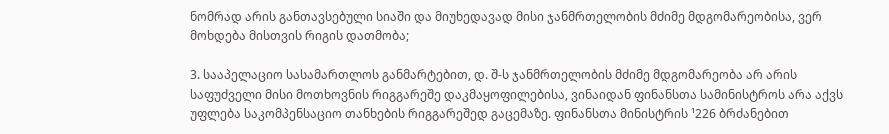ნომრად არის განთავსებული სიაში და მიუხედავად მისი ჯანმრთელობის მძიმე მდგომარეობისა, ვერ მოხდება მისთვის რიგის დათმობა;

3. სააპელაციო სასამართლოს განმარტებით, დ. შ-ს ჯანმრთელობის მძიმე მდგომარეობა არ არის საფუძველი მისი მოთხოვნის რიგგარეშე დაკმაყოფილებისა, ვინაიდან ფინანსთა სამინისტროს არა აქვს უფლება საკომპენსაციო თანხების რიგგარეშედ გაცემაზე. ფინანსთა მინისტრის ¹226 ბრძანებით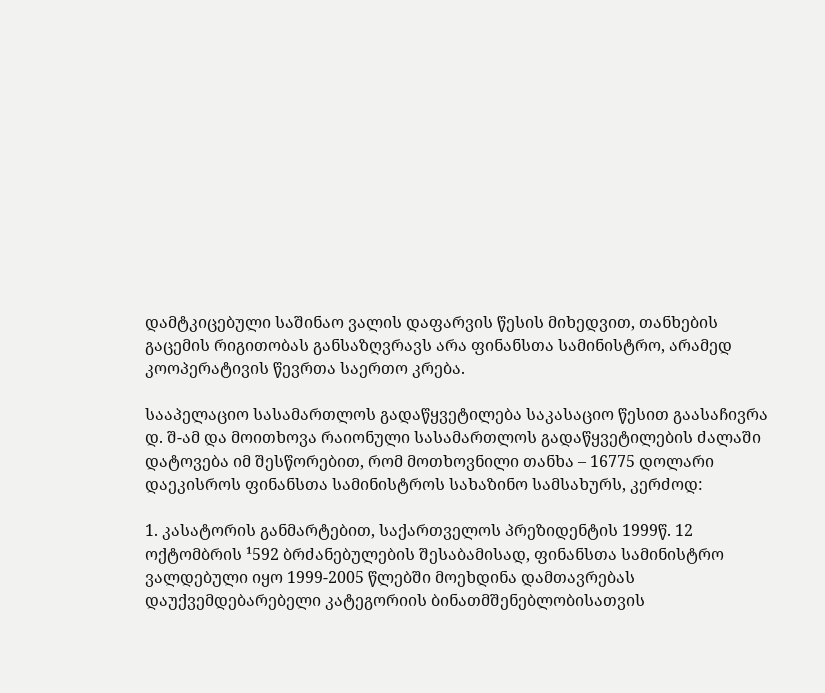დამტკიცებული საშინაო ვალის დაფარვის წესის მიხედვით, თანხების გაცემის რიგითობას განსაზღვრავს არა ფინანსთა სამინისტრო, არამედ კოოპერატივის წევრთა საერთო კრება.

სააპელაციო სასამართლოს გადაწყვეტილება საკასაციო წესით გაასაჩივრა დ. შ-ამ და მოითხოვა რაიონული სასამართლოს გადაწყვეტილების ძალაში დატოვება იმ შესწორებით, რომ მოთხოვნილი თანხა – 16775 დოლარი დაეკისროს ფინანსთა სამინისტროს სახაზინო სამსახურს, კერძოდ:

1. კასატორის განმარტებით, საქართველოს პრეზიდენტის 1999წ. 12 ოქტომბრის ¹592 ბრძანებულების შესაბამისად, ფინანსთა სამინისტრო ვალდებული იყო 1999-2005 წლებში მოეხდინა დამთავრებას დაუქვემდებარებელი კატეგორიის ბინათმშენებლობისათვის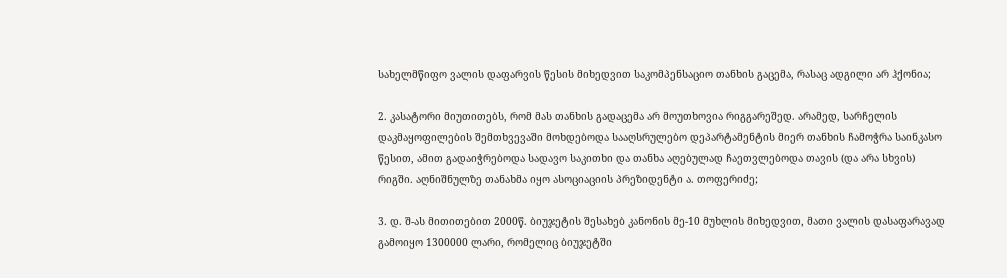სახელმწიფო ვალის დაფარვის წესის მიხედვით საკომპენსაციო თანხის გაცემა, რასაც ადგილი არ ჰქონია;

2. კასატორი მიუთითებს, რომ მას თანხის გადაცემა არ მოუთხოვია რიგგარეშედ. არამედ, სარჩელის დაკმაყოფილების შემთხვევაში მოხდებოდა სააღსრულებო დეპარტამენტის მიერ თანხის ჩამოჭრა საინკასო წესით, ამით გადაიჭრებოდა სადავო საკითხი და თანხა აღებულად ჩაეთვლებოდა თავის (და არა სხვის) რიგში. აღნიშნულზე თანახმა იყო ასოციაციის პრეზიდენტი ა. თოფერიძე;

3. დ. შ-ას მითითებით 2000წ. ბიუჯეტის შესახებ კანონის მე-10 მუხლის მიხედვით, მათი ვალის დასაფარავად გამოიყო 1300000 ლარი, რომელიც ბიუჯეტში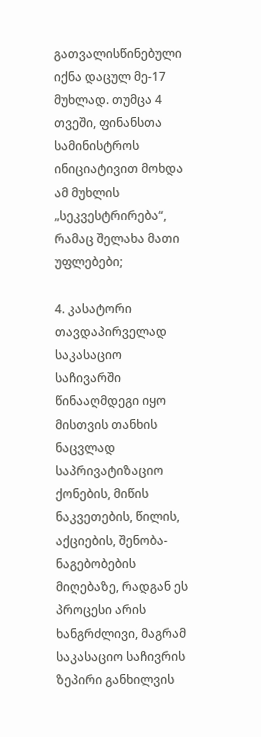გათვალისწინებული იქნა დაცულ მე-17 მუხლად. თუმცა 4 თვეში, ფინანსთა სამინისტროს ინიციატივით მოხდა ამ მუხლის „სეკვესტრირება“, რამაც შელახა მათი უფლებები;

4. კასატორი თავდაპირველად საკასაციო საჩივარში წინააღმდეგი იყო მისთვის თანხის ნაცვლად საპრივატიზაციო ქონების, მიწის ნაკვეთების, წილის, აქციების, შენობა-ნაგებობების მიღებაზე, რადგან ეს პროცესი არის ხანგრძლივი, მაგრამ საკასაციო საჩივრის ზეპირი განხილვის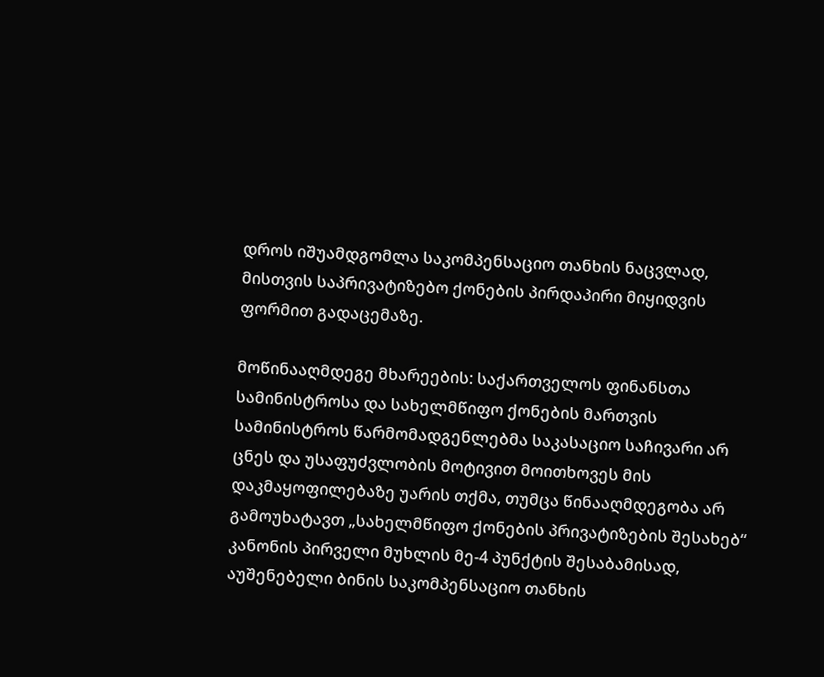დროს იშუამდგომლა საკომპენსაციო თანხის ნაცვლად, მისთვის საპრივატიზებო ქონების პირდაპირი მიყიდვის ფორმით გადაცემაზე.

მოწინააღმდეგე მხარეების: საქართველოს ფინანსთა სამინისტროსა და სახელმწიფო ქონების მართვის სამინისტროს წარმომადგენლებმა საკასაციო საჩივარი არ ცნეს და უსაფუძვლობის მოტივით მოითხოვეს მის დაკმაყოფილებაზე უარის თქმა, თუმცა წინააღმდეგობა არ გამოუხატავთ „სახელმწიფო ქონების პრივატიზების შესახებ“ კანონის პირველი მუხლის მე-4 პუნქტის შესაბამისად, აუშენებელი ბინის საკომპენსაციო თანხის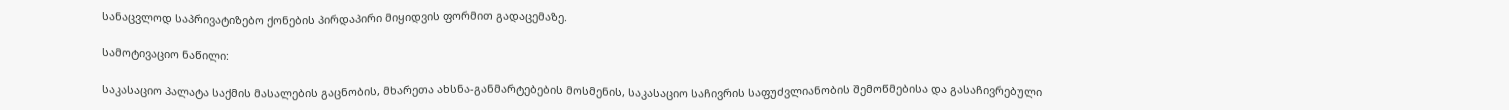სანაცვლოდ საპრივატიზებო ქონების პირდაპირი მიყიდვის ფორმით გადაცემაზე.

სამოტივაციო ნაწილი:

საკასაციო პალატა საქმის მასალების გაცნობის, მხარეთა ახსნა-განმარტებების მოსმენის, საკასაციო საჩივრის საფუძვლიანობის შემოწმებისა და გასაჩივრებული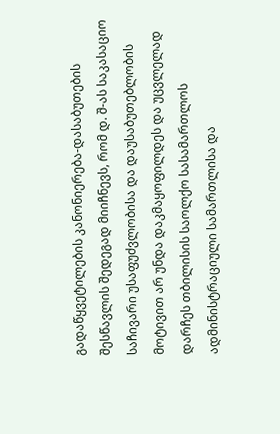გადაწყვეტილების კანონიერება-დასაბუთების შესწავლის შედეგად მიიჩნევს, რომ დ. შ-ას საკასაციო საჩივარი უსაფუძვლობისა და დაუსაბუთებლობის მოტივით არ უნდა დაკმაყოფილდეს და უცვლელად დარჩეს თბილისის საოლქო სასამართლოს ადმინისტრაციული სამართლისა და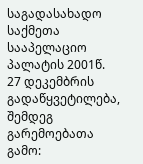საგადასახადო საქმეთა სააპელაციო პალატის 2001წ. 27 დეკემბრის გადაწყვეტილება, შემდეგ გარემოებათა გამო: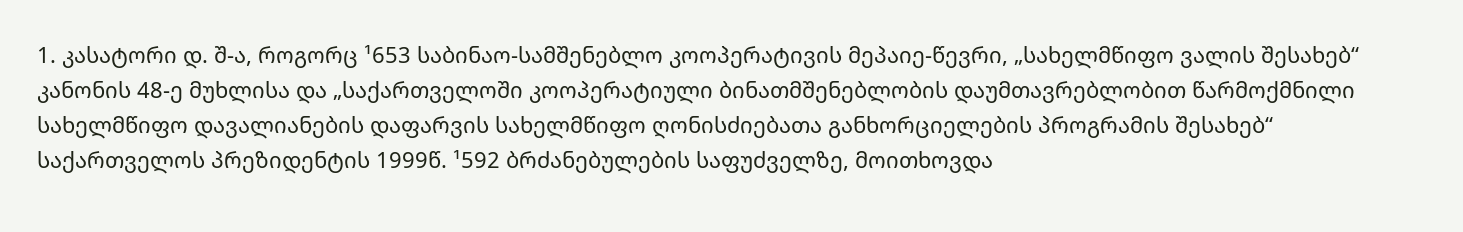1. კასატორი დ. შ-ა, როგორც ¹653 საბინაო-სამშენებლო კოოპერატივის მეპაიე-წევრი, „სახელმწიფო ვალის შესახებ“ კანონის 48-ე მუხლისა და „საქართველოში კოოპერატიული ბინათმშენებლობის დაუმთავრებლობით წარმოქმნილი სახელმწიფო დავალიანების დაფარვის სახელმწიფო ღონისძიებათა განხორციელების პროგრამის შესახებ“ საქართველოს პრეზიდენტის 1999წ. ¹592 ბრძანებულების საფუძველზე, მოითხოვდა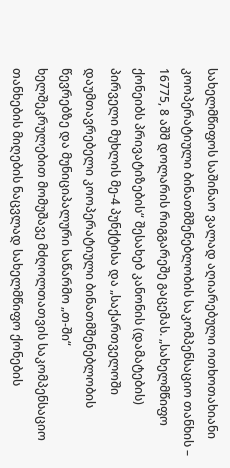სახელმწიფოს საშინაო ვალად აღიარებული ოთხოთახიანი კოოპერატიული ბინათმშენებლობის საკომპენსაციო თანხის – 16775, 8 აშშ დოლარის რიგგარეშე გაცემას. „სახელმწიფო ქონეიბს პრივატიზების“ შესახებ კანონის (დამატების) პირველი მუხლის მე-4 პუნქტისა და „საქართველოში დაუმთავრებელი კოოპერატიული ბინათმშენებლობის წევრებზე და მუნიციპალური საწარმო „თ-ში“ ხელშეკრულებით მომუშავე მძღოლთათვის საკომპენსაციო თანხების მიღების ნაცვლად სახელმწიფო ქონების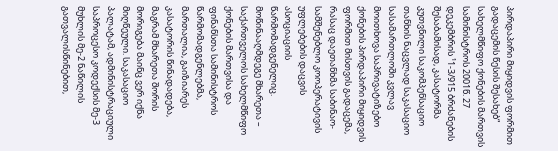პირდაპირი მიყიდვის ფორმით გადაცემის წესის შესახებ“ სახელმწიფო ქონების მართვის სამინისტროს 2001წ. 27 დეკემბრის ¹1-3/915 ბრძანების შესაბამისად, კასატორმა კუთვნილი საკომპენსაციო თანხის ნაცვლად საკასაციო სასამართლოში კვლავ მოითხოვა საპრივატიზებო ქონების პირდაპირი მიყიდვის ფორმით მისთვის გადაცემა, რასაც დაეთანხმა საბინაო-სამშენებლო კოოპერატივის უფლებების დაცვის ასოციაციის წარმომადგენელიც. მოწინააღმდეგე მხარეთა – საქართველოს სახელმწიფო ქონების მართვისა და ფინანსთა სამინისტროს წარმომადგენლებმა, მართალია, გაიზიარეს კასატორის წინადადება, მაგრამ მხარეთა შორის მორიგება მაინც ვერ იქნა მიღწეული. საკასაციო პალატამ, ადმინისტრაციული საპროცესო კოდექსის მე-3 მუხლის მე-2 ნაწილის გათვალისწინებით,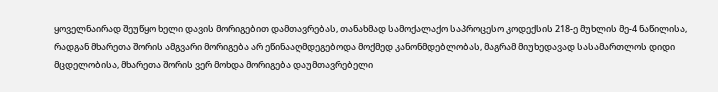ყოველნაირად შეუწყო ხელი დავის მორიგებით დამთავრებას, თანახმად სამოქალაქო საპროცესო კოდექსის 218-ე მუხლის მე-4 ნაწილისა, რადგან მხარეთა შორის ამგვარი მორიგება არ ეწინააღმდეგებოდა მოქმედ კანონმდებლობას, მაგრამ მიუხედავად სასამართლოს დიდი მცდელობისა, მხარეთა შორის ვერ მოხდა მორიგება დაუმთავრებელი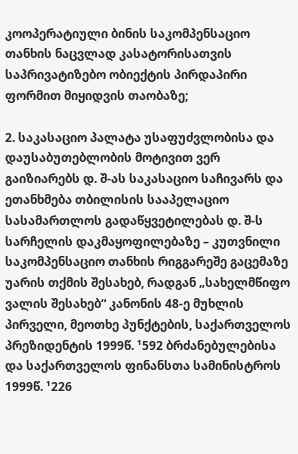კოოპერატიული ბინის საკომპენსაციო თანხის ნაცვლად კასატორისათვის საპრივატიზებო ობიექტის პირდაპირი ფორმით მიყიდვის თაობაზე;

2. საკასაციო პალატა უსაფუძვლობისა და დაუსაბუთებლობის მოტივით ვერ გაიზიარებს დ. შ-ას საკასაციო საჩივარს და ეთანხმება თბილისის სააპელაციო სასამართლოს გადაწყვეტილებას დ. შ-ს სარჩელის დაკმაყოფილებაზე – კუთვნილი საკომპენსაციო თანხის რიგგარეშე გაცემაზე უარის თქმის შესახებ, რადგან „სახელმწიფო ვალის შესახებ“ კანონის 48-ე მუხლის პირველი, მეოთხე პუნქტების, საქართველოს პრეზიდენტის 1999წ. ¹592 ბრძანებულებისა და საქართველოს ფინანსთა სამინისტროს 1999წ. ¹226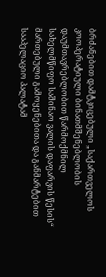ბრძანებით დამტკიცებული „საქართველოს კოოპერატიული ბინათმშენებლობის დაუმთავრებლობით წარმოქმნილ სახელმწიფო საშინაო ვალის დაფარვის წესის“ მართებული გამოყენებითა და განმარტებით სააპელაციო პალატამ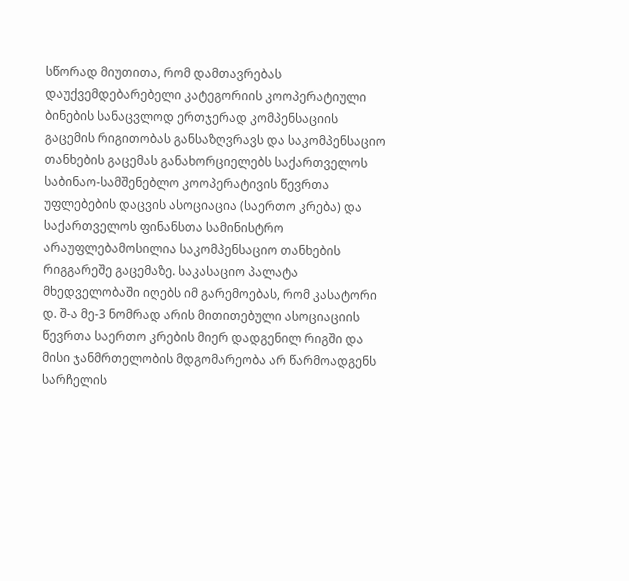სწორად მიუთითა, რომ დამთავრებას დაუქვემდებარებელი კატეგორიის კოოპერატიული ბინების სანაცვლოდ ერთჯერად კომპენსაციის გაცემის რიგითობას განსაზღვრავს და საკომპენსაციო თანხების გაცემას განახორციელებს საქართველოს საბინაო-სამშენებლო კოოპერატივის წევრთა უფლებების დაცვის ასოციაცია (საერთო კრება) და საქართველოს ფინანსთა სამინისტრო არაუფლებამოსილია საკომპენსაციო თანხების რიგგარეშე გაცემაზე. საკასაციო პალატა მხედველობაში იღებს იმ გარემოებას, რომ კასატორი დ. შ-ა მე-3 ნომრად არის მითითებული ასოციაციის წევრთა საერთო კრების მიერ დადგენილ რიგში და მისი ჯანმრთელობის მდგომარეობა არ წარმოადგენს სარჩელის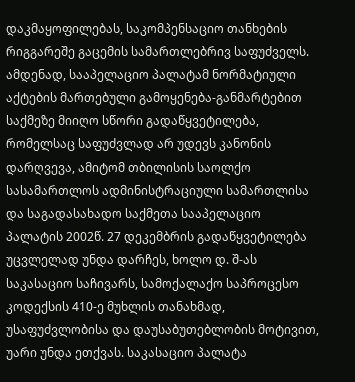დაკმაყოფილებას, საკომპენსაციო თანხების რიგგარეშე გაცემის სამართლებრივ საფუძველს. ამდენად, სააპელაციო პალატამ ნორმატიული აქტების მართებული გამოყენება-განმარტებით საქმეზე მიიღო სწორი გადაწყვეტილება, რომელსაც საფუძვლად არ უდევს კანონის დარღვევა, ამიტომ თბილისის საოლქო სასამართლოს ადმინისტრაციული სამართლისა და საგადასახადო საქმეთა სააპელაციო პალატის 2002წ. 27 დეკემბრის გადაწყვეტილება უცვლელად უნდა დარჩეს, ხოლო დ. შ-ას საკასაციო საჩივარს, სამოქალაქო საპროცესო კოდექსის 410-ე მუხლის თანახმად, უსაფუძვლობისა და დაუსაბუთებლობის მოტივით, უარი უნდა ეთქვას. საკასაციო პალატა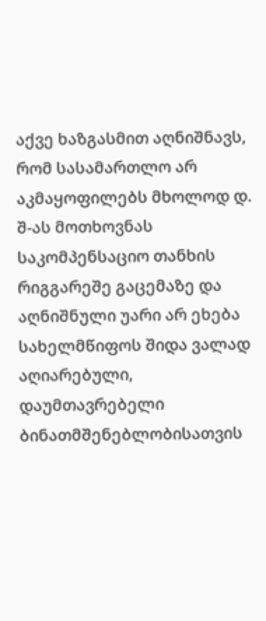აქვე ხაზგასმით აღნიშნავს, რომ სასამართლო არ აკმაყოფილებს მხოლოდ დ. შ-ას მოთხოვნას საკომპენსაციო თანხის რიგგარეშე გაცემაზე და აღნიშნული უარი არ ეხება სახელმწიფოს შიდა ვალად აღიარებული, დაუმთავრებელი ბინათმშენებლობისათვის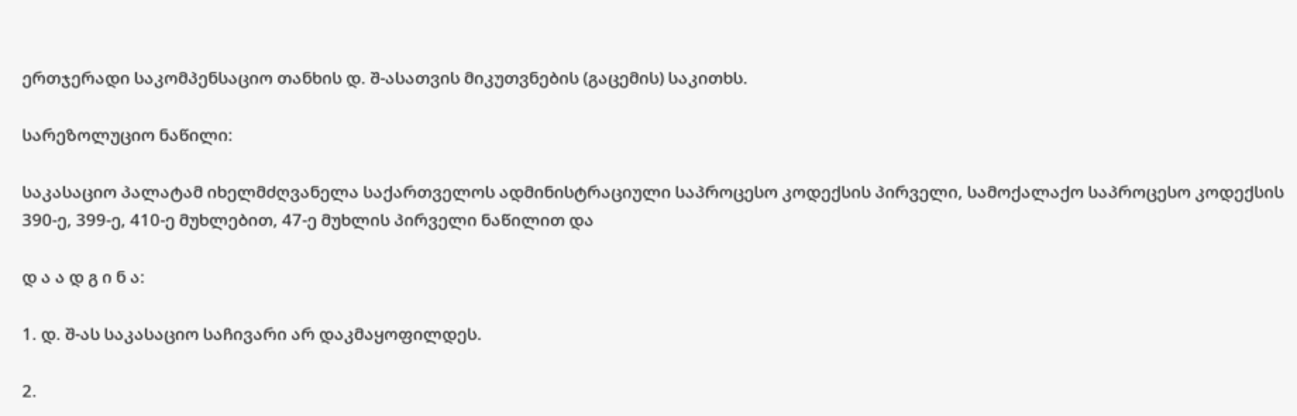ერთჯერადი საკომპენსაციო თანხის დ. შ-ასათვის მიკუთვნების (გაცემის) საკითხს.

სარეზოლუციო ნაწილი:

საკასაციო პალატამ იხელმძღვანელა საქართველოს ადმინისტრაციული საპროცესო კოდექსის პირველი, სამოქალაქო საპროცესო კოდექსის 390-ე, 399-ე, 410-ე მუხლებით, 47-ე მუხლის პირველი ნაწილით და

დ ა ა დ გ ი ნ ა:

1. დ. შ-ას საკასაციო საჩივარი არ დაკმაყოფილდეს.

2.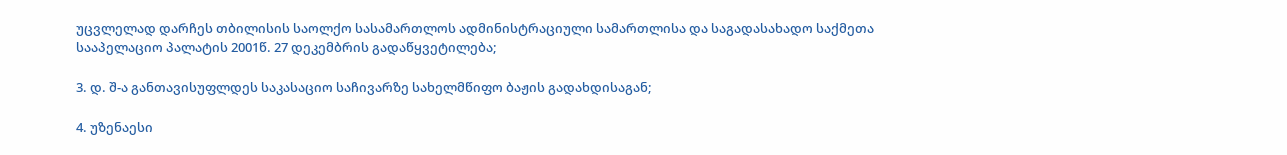უცვლელად დარჩეს თბილისის საოლქო სასამართლოს ადმინისტრაციული სამართლისა და საგადასახადო საქმეთა სააპელაციო პალატის 2001წ. 27 დეკემბრის გადაწყვეტილება;

3. დ. შ-ა განთავისუფლდეს საკასაციო საჩივარზე სახელმწიფო ბაჟის გადახდისაგან;

4. უზენაესი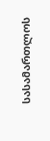სასამართლოს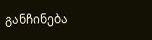განჩინება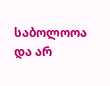საბოლოოა და არ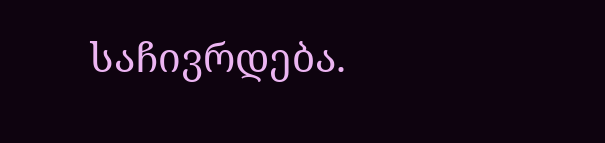საჩივრდება.